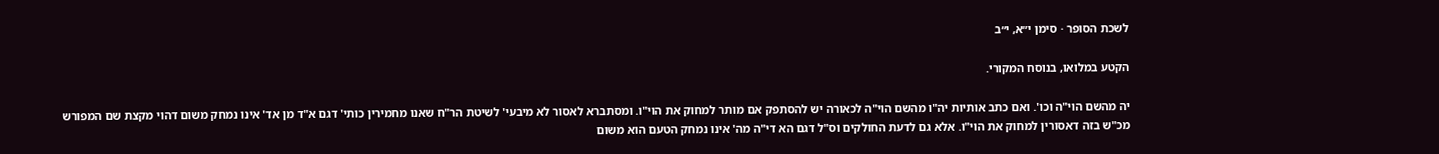לשכת הסופר · סימן י״א, י״ב

הקטע במלואו, בנוסח המקורי.

יה מהשם הוי"ה וכו'. ואם כתב אותיות יה"ו מהשם הוי"ה לכאורה יש להסתפק אם מותר למחוק את הוי"ו. ומסתברא לאסור לא מיבעי' לשיטת הר"ח שאנו מחמירין כותי' דגם א"ד מן אד' אינו נמחק משום דהוי מקצת שם המפורש מכ"ש בזה דאסורין למחוק את הוי"ו. אלא גם לדעת החולקים וס"ל דגם הא די"ה מה' אינו נמחק הטעם הוא משום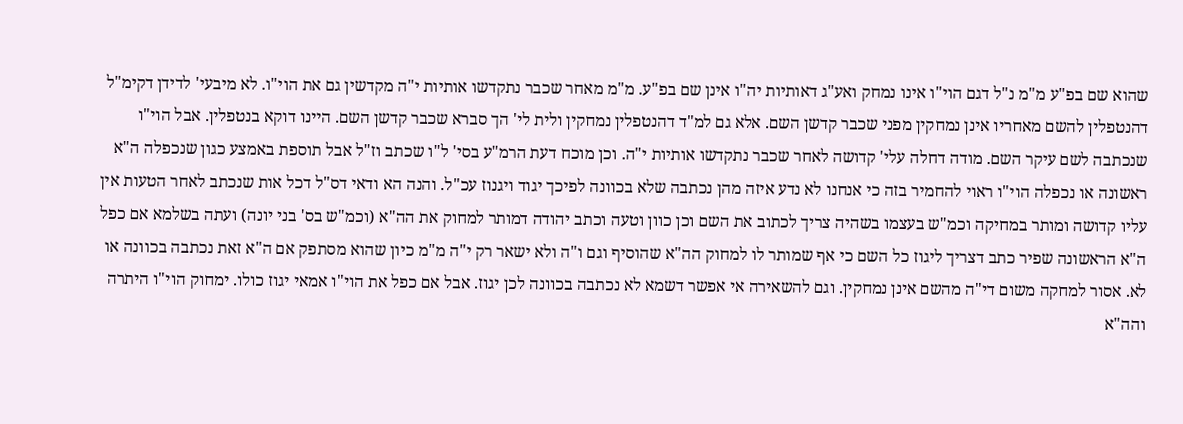שהוא שם בפ"ע מ"מ נ"ל דגם הוי"ו אינו נמחק ואע"ג דאותיות יה"ו אינן שם בפ"ע. מ"מ מאחר שכבר נתקדשו אותיות י"ה מקדשין גם את הוי"ו. לא מיבעי' לדידן דקימ"ל דהנטפלין להשם מאחריו אינן נמחקין מפני שכבר קדשן השם. אלא גם למ"ד דהנטפלין נמחקין ולית לי' הך סברא שכבר קדשן השם. היינו דוקא בנטפלין. אבל הוי"ו שנכתבה לשם עיקר השם. מודה דחלה עלי' קדושה לאחר שכבר נתקדשו אותיות י"ה. וכן מוכח דעת הרמ"ע בסי' ל"ו שכתב וז"ל אבל תוספת באמצע כגון שנכפלה ה"א ראשונה או נכפלה הוי"ו ראוי להחמיר בזה כי אנחנו לא נדע איזה מהן נכתבה שלא בכוונה לפיכך יגוד ויגנוז עכ"ל. והנה הא ודאי דס"ל דכל אות שנכתב לאחר הטעות אין עליו קדושה ומותר במחיקה וכמ"ש בעצמו בשהיה צריך לכתוב את השם וכן כוון וטעה וכתב יהודה דמותר למחוק את הה"א (וכמ"ש בס' בני יונה) ועתה בשלמא אם כפל ה"א הראשונה שפיר כתב דצריך ליגוז כל השם כי אף שמותר לו למחוק הה"א שהוסיף וגם ו"ה ולא ישאר רק י"ה מ"מ כיון שהוא מסתפק אם ה"א זאת נכתבה בכוונה או לא. אסור למחקה משום די"ה מהשם אינן נמחקין. וגם להשאירה אי אפשר דשמא לא נכתבה בכוונה לכן יגוז. אבל אם כפל את הוי"ו אמאי יגוז כולו. ימחוק הוי"ו היתרה והה"א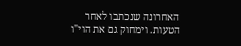האחרונה שנכתבו לאחר הטעות. וימחוק גם את הוי"ו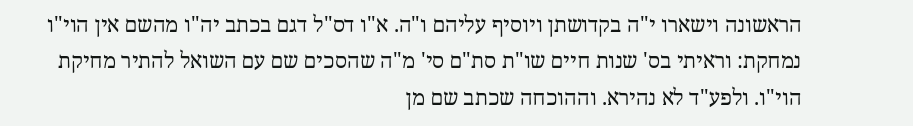הראשונה וישארו י"ה בקדושתן ויוסיף עליהם ו"ה. א"ו דס"ל דגם בכתב יה"ו מהשם אין הוי"ו נמחקת: וראיתי בס' שנות חיים שו"ת סת"ם סי' מ"ה שהסכים שם עם השואל להתיר מחיקת הוי"ו. ולפע"ד לא נהירא. וההוכחה שכתב שם מן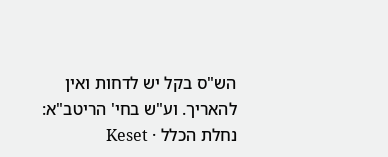הש"ס בקל יש לדחות ואין להאריך. וע"ש בחי' הריטב"א:
נחלת הכלל · Keset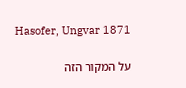Hasofer, Ungvar 1871

על המקור הזה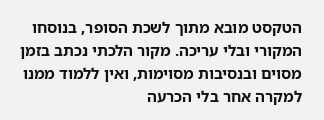הטקסט מובא מתוך לשכת הסופר, בנוסחו המקורי ובלי עריכה. מקור הלכתי נכתב בזמן מסוים ובנסיבות מסוימות, ואין ללמוד ממנו למקרה אחר בלי הכרעה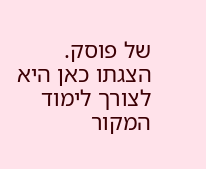של פוסק. הצגתו כאן היא לצורך לימוד המקור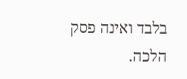בלבד ואינה פסק הלכה.